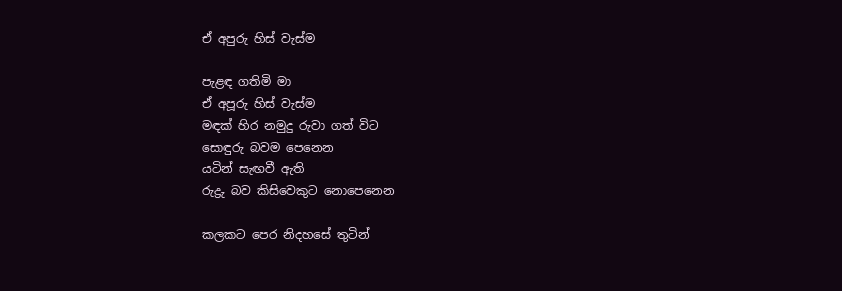ඒ අපුරු හිස් වැස්ම

පැළඳ ගතිමි මා
ඒ අපූරු හිස් වැස්ම
මඳක් හිර නමුදු රුවා ගත් විට
සොඳුරු බවම පෙනෙන
යටින් සැඟවී ඇති
රුද්‍රු බව කිසිවෙකුට නොපෙනෙන

කලකට පෙර නිදහසේ තුටින්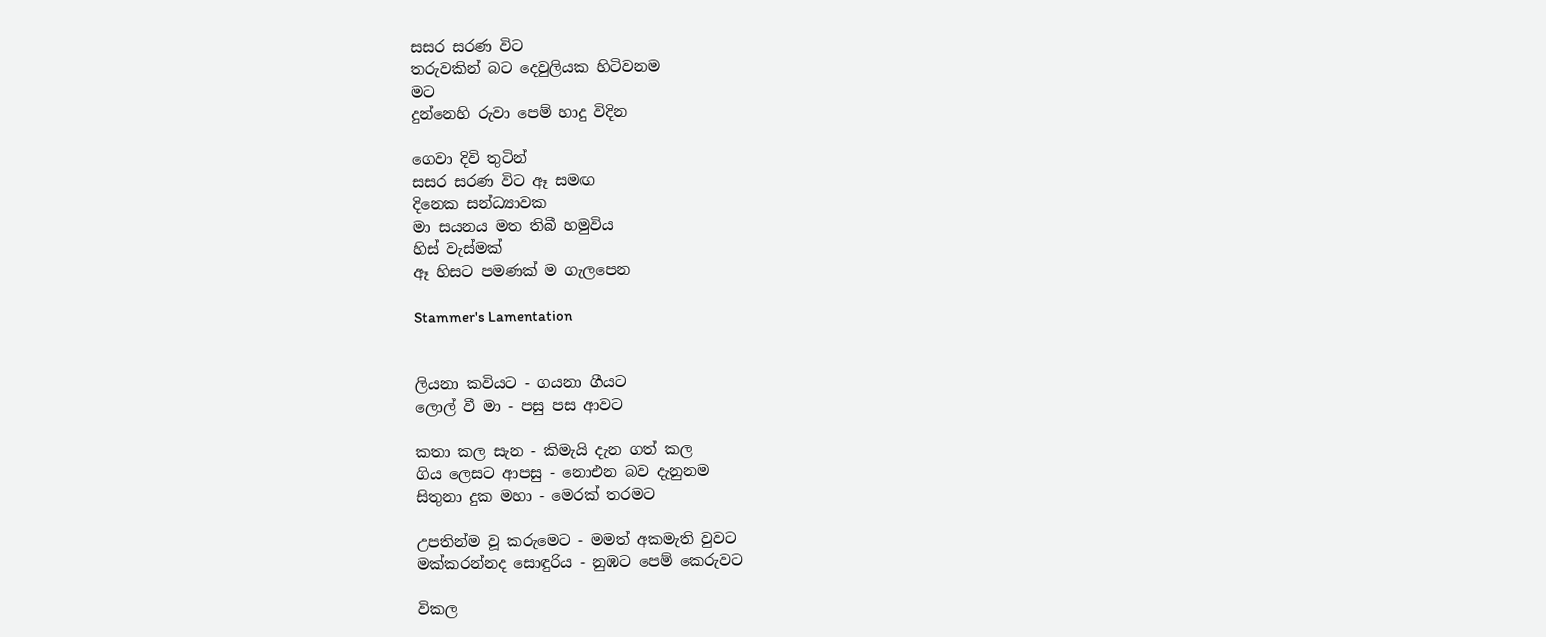සසර සරණ විට
තරුවකින් බට දෙවුලියක හිටිවනම
මට
දුන්නෙහි රුවා පෙම් හාදු විදින

ගෙවා දිවි තුටින්
සසර සරණ විට ඈ සමඟ
දිනෙක සන්ධ්‍යාවක
මා සයනය මත තිබී හමුවිය
හිස් වැස්මක්
ඈ හිසට පමණක් ම ගැලපෙන

Stammer's Lamentation


ලියනා කවියට - ගයනා ගීයට
ලොල් වී මා - පසු පස ආවට

කතා කල සැන - කිමැයි දැන ගත් කල
ගිය ලෙසට ආපසු - නොඑන බව දැනුනම
සිතුනා දුක මහා - මෙරක් තරමට

උපතින්ම වූ කරුමෙට - මමත් අකමැති වුවට
මක්කරන්නද සොඳුරිය - නුඹට පෙම් කෙරුවට

විකල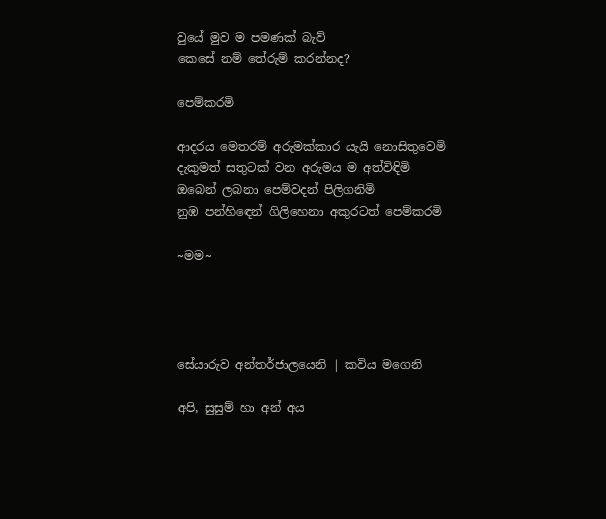වුයේ මුව ම පමණක් බැව්
කෙසේ නම් තේරුම් කරන්නද?

පෙම්කරමි

ආදරය මෙතරම් අරුමක්කාර යැයි නොසිතුවෙමි
දැකුමත් සතුටක් වන අරුමය ම අත්විඳිමි
ඔබෙන් ලබනා පෙම්වදන් පිලිගනිමි
නුඹ පන්හිඳෙන් ගිලිහෙනා අකුරටත් පෙම්කරමි

~මම~




සේයාරුව අන්තර්ජාලයෙනි | කවිය මගෙනි

අපි, සුසුම් හා අන් අය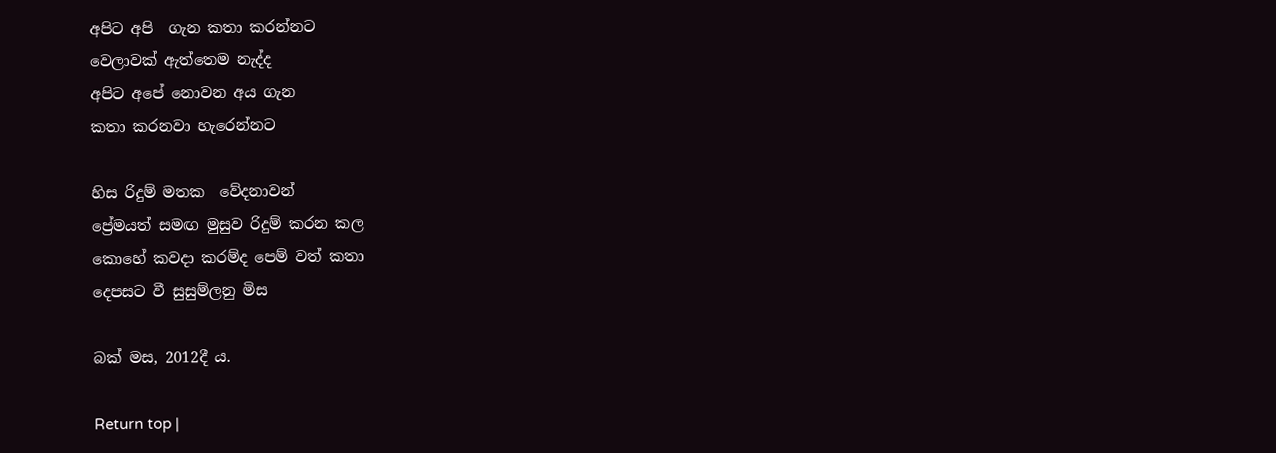අපිට අපි  ගැන කතා කරන්නට
වෙලාවක් ඇත්තෙම නැද්ද
අපිට අපේ නොවන අය ගැන
කතා කරනවා හැරෙන්නට

හිස රිදුම් මතක  වේදනාවන්
ප්‍රේමයත් සමඟ මුසුව රිදුම් කරන කල
කොහේ කවදා කරම්ද පෙම් වත් කතා
දෙපසට වී සුසුම්ලනු මිස

බක් මස, 2012දී ය.

Return top |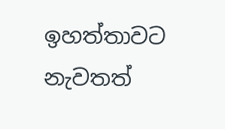ඉහත්තාවට නැවතත්